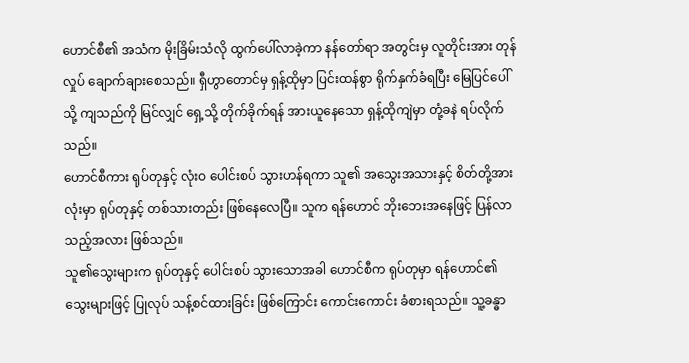ဟောင်စီ၏ အသံက မိုးခြိမ်းသံလို ထွက်ပေါ်လာခဲ့ကာ နန်တော်ရာ အတွင်းမှ လူတိုင်းအား တုန်လှုပ် ချောက်ချားစေသည်။ ရှီဟွာတောင်မှ ရှန့်ထိုမှာ ပြင်းထန်စွာ ရိုက်နှက်ခံရပြီး မြေပြင်ပေါ်သို့ ကျသည်ကို မြင်လျှင် ရှေ့သို့ တိုက်ခိုက်ရန် အားယူနေသော ရှန့်ထိုကျဲမှာ တုံ့ခနဲ ရပ်လိုက်သည်။
ဟောင်စီကား ရုပ်တုနှင့် လုံးဝ ပေါင်းစပ် သွားဟန်ရကာ သူ၏ အသွေးအသားနှင့် စိတ်တို့အားလုံးမှာ ရုပ်တုနှင့် တစ်သားတည်း ဖြစ်နေလေပြီ။ သူက ရန်ဟောင် ဘိုးဘေးအနေဖြင့် ပြန်လာသည့်အလား ဖြစ်သည်။
သူ၏သွေးများက ရုပ်တုနှင့် ပေါင်းစပ် သွားသောအခါ ဟောင်စီက ရုပ်တုမှာ ရန်ဟောင်၏ သွေးများဖြင့် ပြုလုပ် သန့်စင်ထားခြင်း ဖြစ်ကြောင်း ကောင်းကောင်း ခံစားရသည်။ သူ့ခန္ဓာ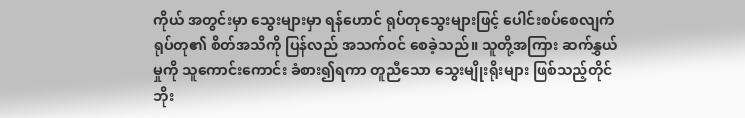ကိုယ် အတွင်းမှာ သွေးများမှာ ရန်ဟောင် ရုပ်တုသွေးများဖြင့် ပေါင်းစပ်စေလျက် ရုပ်တု၏ စိတ်အသိကို ပြန်လည် အသက်ဝင် စေခဲ့သည်။ သူတို့အကြား ဆက်နွှယ်မှုကို သူကောင်းကောင်း ခံစား၍ရကာ တူညီသော သွေးမျိုးရိုးများ ဖြစ်သည့်တိုင် ဘိုး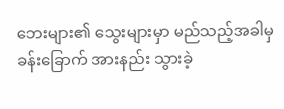ဘေးများ၏ သွေးများမှာ မည်သည့်အခါမှ ခန်းခြောက် အားနည်း သွားခဲ့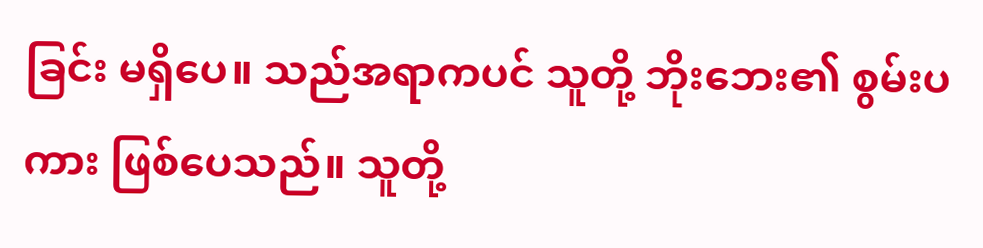ခြင်း မရှိပေ။ သည်အရာကပင် သူတို့ ဘိုးဘေး၏ စွမ်းပကား ဖြစ်ပေသည်။ သူတို့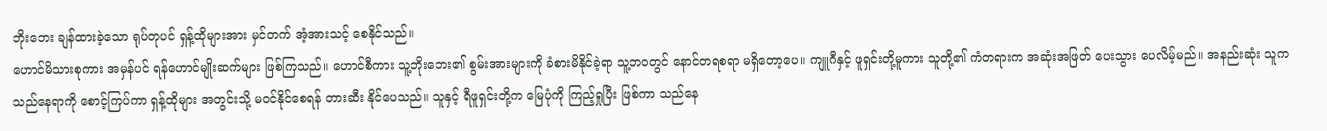ဘိုးဘေး ချန်ထားခဲ့သော ရုပ်တုပင် ရှန့်ထိုများအား မှင်တက် အံ့အားသင့် စေနိုင်သည်။
ဟောင်မိသားစုကား အမှန်ပင် ရန်ဟောင်မျိုးဆက်များ ဖြစ်ကြသည်။ ဟောင်စီကား သူ့ဘိုးဘေး၏ စွမ်းအားများကို ခံစားမိနိုင်ခဲ့ရာ သူ့ဘဝတွင် နောင်တရစရာ မရှိတော့ပေ။ ကျူဂီနှင့် ဖူရှင်းတို့မူကား သူတို့၏ ကံတရားက အဆုံးအဖြတ် ပေးသွား ပေလိမ့်မည်။ အနည်းဆုံး သူက သည်နေရာကို စောင့်ကြပ်ကာ ရှန့်ထိုများ အတွင်းသို့ မဝင်နိုင်စေရန် တားဆီး နိုင်ပေသည်။ သူနှင့် ရီဖူရှင်းတို့က မြေပုံကို ကြည့်ရှုပြီး ဖြစ်ကာ သည်နေ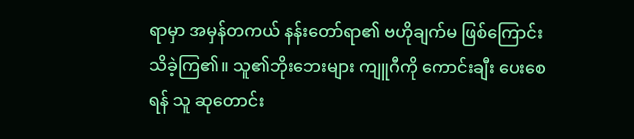ရာမှာ အမှန်တကယ် နန်းတော်ရာ၏ ဗဟိုချက်မ ဖြစ်ကြောင်း သိခဲ့ကြ၏။ သူ၏ဘိုးဘေးများ ကျူဂီကို ကောင်းချီး ပေးစေရန် သူ ဆုတောင်း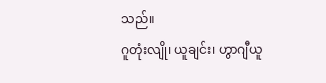သည်။
ဂူတုံးလျို၊ ယူချင်း၊ ဟွာဂျီယူ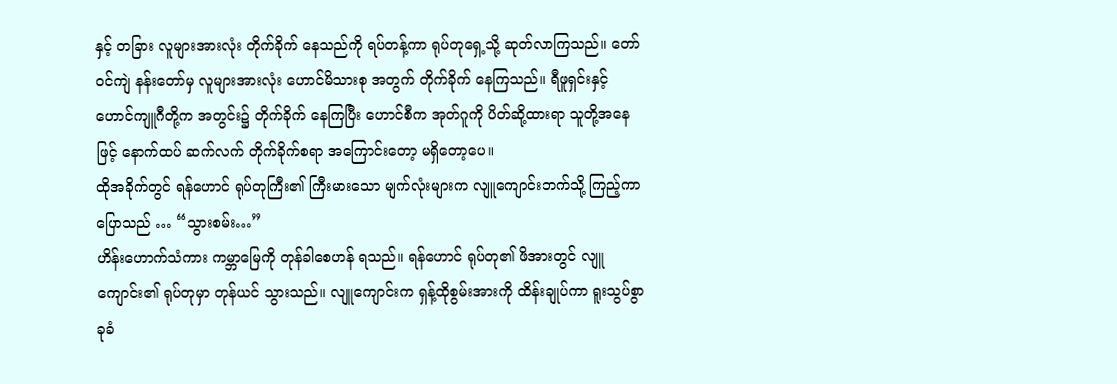နှင့် တခြား လူများအားလုံး တိုက်ခိုက် နေသည်ကို ရပ်တန့်ကာ ရုပ်တုရှေ့သို့ ဆုတ်လာကြသည်။ တော်ဝင်ကျဲ နန်းတော်မှ လူများအားလုံး ဟောင်မိသားစု အတွက် တိုက်ခိုက် နေကြသည်။ ရီဖူရှင်းနှင့် ဟောင်ကျူဂီတို့က အတွင်း၌ တိုက်ခိုက် နေကြပြီး ဟောင်စီက အုတ်ဂူကို ပိတ်ဆို့ထားရာ သူတို့အနေဖြင့် နောက်ထပ် ဆက်လက် တိုက်ခိုက်စရာ အကြောင်းတော့ မရှိတော့ပေ။
ထိုအခိုက်တွင် ရန်ဟောင် ရုပ်တုကြီး၏ ကြီးမားသော မျက်လုံးများက လျူကျောင်းဘက်သို့ ကြည့်ကာ ပြောသည် … “သွားစမ်း…”
ဟိန်းဟောက်သံကား ကမ္ဘာမြေကို တုန်ခါစေဟန် ရသည်။ ရန်ဟောင် ရုပ်တု၏ ဖိအားတွင် လျူကျောင်း၏ ရုပ်တုမှာ တုန်ယင် သွားသည်။ လျူကျောင်းက ရှန့်ထိုစွမ်းအားကို ထိန်းချုပ်ကာ ရူးသွပ်စွာ ခုခံ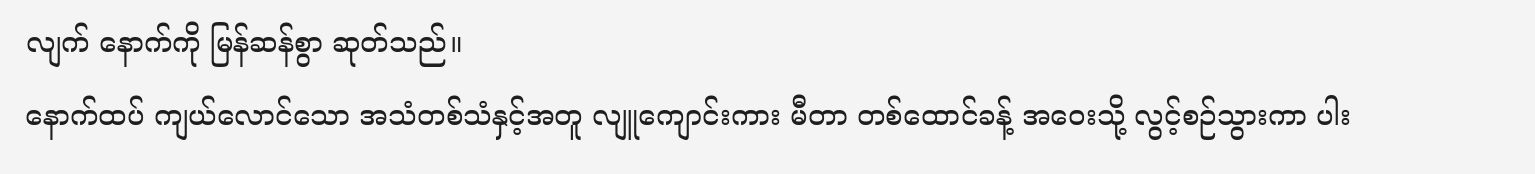လျက် နောက်ကို မြန်ဆန်စွာ ဆုတ်သည်။
နောက်ထပ် ကျယ်လောင်သော အသံတစ်သံနှင့်အတူ လျူကျောင်းကား မီတာ တစ်ထောင်ခန့် အဝေးသို့ လွင့်စဉ်သွားကာ ပါး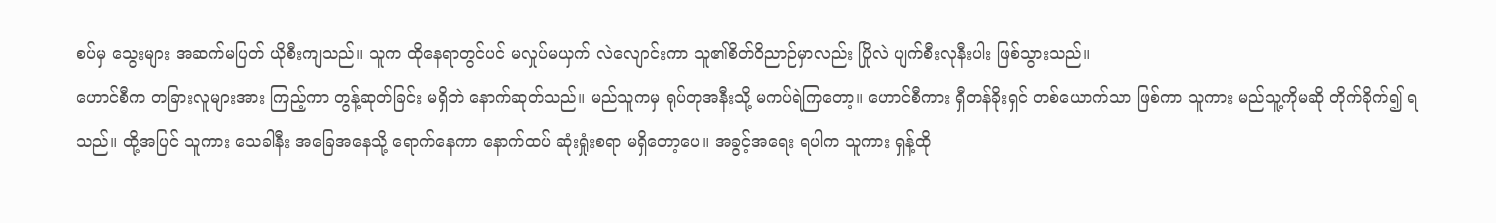စပ်မှ သွေးများ အဆက်မပြတ် ယိုစီးကျသည်။ သူက ထိုနေရာတွင်ပင် မလှုပ်မယှက် လဲလျောင်းကာ သူ၏စိတ်ဝိညာဉ်မှာလည်း ပြိုလဲ ပျက်စီးလုနီးပါး ဖြစ်သွားသည်။
ဟောင်စီက တခြားလူများအား ကြည့်ကာ တွန့်ဆုတ်ခြင်း မရှိဘဲ နောက်ဆုတ်သည်။ မည်သူကမှ ရုပ်တုအနီးသို့ မကပ်ရဲကြတော့။ ဟောင်စီကား ရှီတန်ခိုးရှင် တစ်ယောက်သာ ဖြစ်ကာ သူကား မည်သူ့ကိုမဆို တိုက်ခိုက်၍ ရသည်။ ထို့အပြင် သူကား သေခါနီး အခြေအနေသို့ ရောက်နေကာ နောက်ထပ် ဆုံးရှုံးစရာ မရှိတော့ပေ။ အခွင့်အရေး ရပါက သူကား ရှန့်ထို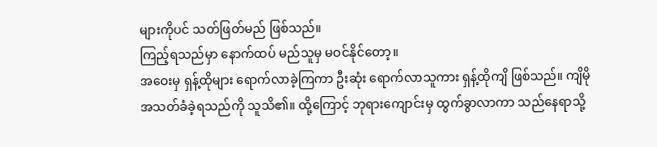များကိုပင် သတ်ဖြတ်မည် ဖြစ်သည်။
ကြည့်ရသည်မှာ နောက်ထပ် မည်သူမှ မဝင်နိုင်တော့။
အဝေးမှ ရှန့်ထိုများ ရောက်လာခဲ့ကြကာ ဦးဆုံး ရောက်လာသူကား ရှန့်ထိုကျိ ဖြစ်သည်။ ကျိမို အသတ်ခံခဲ့ရသည်ကို သူသိ၏။ ထို့ကြောင့် ဘုရားကျောင်းမှ ထွက်ခွာလာကာ သည်နေရာသို့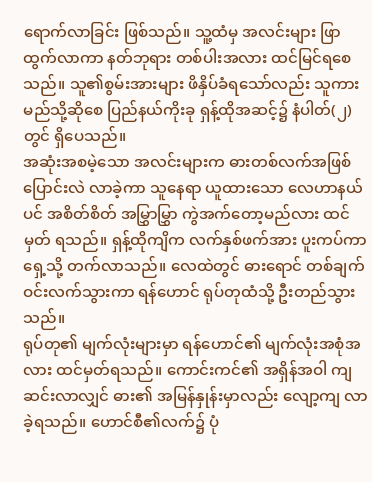ရောက်လာခြင်း ဖြစ်သည်။ သူ့ထံမှ အလင်းများ ဖြာထွက်လာကာ နတ်ဘုရား တစ်ပါးအလား ထင်မြင်ရစေသည်။ သူ၏စွမ်းအားများ ဖိနှိပ်ခံရသော်လည်း သူကား မည်သို့ဆိုစေ ပြည်နယ်ကိုးခု ရှန့်ထိုအဆင့်၌ နံပါတ်(၂)တွင် ရှိပေသည်။
အဆုံးအစမဲ့သော အလင်းများက ဓားတစ်လက်အဖြစ် ပြောင်းလဲ လာခဲ့ကာ သူနေရာ ယူထားသော လေဟာနယ်ပင် အစိတ်စိတ် အမြွှာမြွှာ ကွဲအက်တော့မည်လား ထင်မှတ် ရသည်။ ရှန့်ထိုကျိက လက်နှစ်ဖက်အား ပူးကပ်ကာ ရှေ့သို့ တက်လာသည်။ လေထဲတွင် ဓားရောင် တစ်ချက် ဝင်းလက်သွားကာ ရန်ဟောင် ရုပ်တုထံသို့ ဦးတည်သွားသည်။
ရုပ်တု၏ မျက်လုံးများမှာ ရန်ဟောင်၏ မျက်လုံးအစုံအလား ထင်မှတ်ရသည်။ ကောင်းကင်၏ အရှိန်အဝါ ကျဆင်းလာလျှင် ဓား၏ အမြန်နှုန်းမှာလည်း လျော့ကျ လာခဲ့ရသည်။ ဟောင်စီ၏လက်၌ ပုံ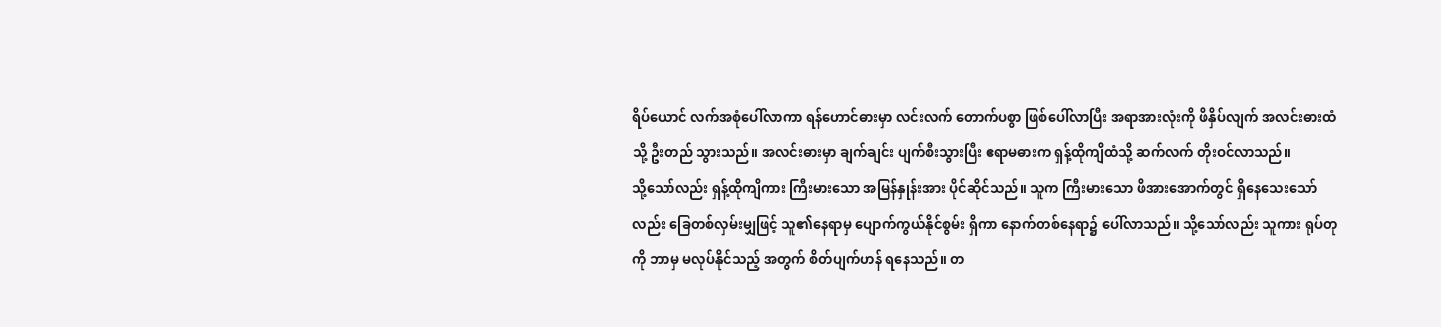ရိပ်ယောင် လက်အစုံပေါ်လာကာ ရန်ဟောင်ဓားမှာ လင်းလက် တောက်ပစွာ ဖြစ်ပေါ်လာပြီး အရာအားလုံးကို ဖိနှိပ်လျက် အလင်းဓားထံသို့ ဦးတည် သွားသည်။ အလင်းဓားမှာ ချက်ချင်း ပျက်စီးသွားပြီး ဧရာမဓားက ရှန့်ထိုကျိထံသို့ ဆက်လက် တိုးဝင်လာသည်။
သို့သော်လည်း ရှန့်ထိုကျိကား ကြီးမားသော အမြန်နှုန်းအား ပိုင်ဆိုင်သည်။ သူက ကြီးမားသော ဖိအားအောက်တွင် ရှိနေသေးသော်လည်း ခြေတစ်လှမ်းမျှဖြင့် သူ၏နေရာမှ ပျောက်ကွယ်နိုင်စွမ်း ရှိကာ နောက်တစ်နေရာ၌ ပေါ်လာသည်။ သို့သော်လည်း သူကား ရုပ်တုကို ဘာမှ မလုပ်နိုင်သည့် အတွက် စိတ်ပျက်ဟန် ရနေသည်။ တ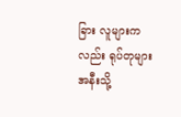ခြား လူများကလည်း ရုပ်တုများ အနီးသို့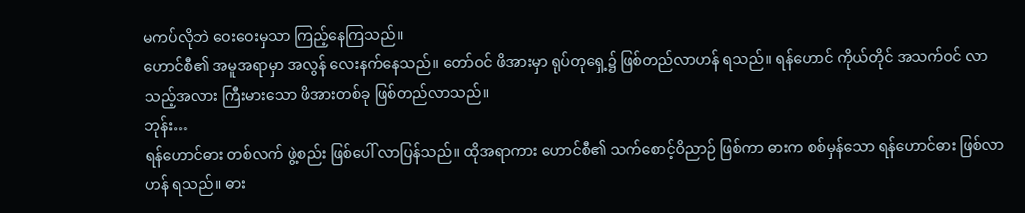မကပ်လိုဘဲ ဝေးဝေးမှသာ ကြည့်နေကြသည်။
ဟောင်စီ၏ အမူအရာမှာ အလွန် လေးနက်နေသည်။ တော်ဝင် ဖိအားမှာ ရုပ်တုရှေ့၌ ဖြစ်တည်လာဟန် ရသည်။ ရန်ဟောင် ကိုယ်တိုင် အသက်ဝင် လာသည့်အလား ကြီးမားသော ဖိအားတစ်ခု ဖြစ်တည်လာသည်။
ဘုန်း…
ရန်ဟောင်ဓား တစ်လက် ဖွဲ့စည်း ဖြစ်ပေါ် လာပြန်သည်။ ထိုအရာကား ဟောင်စီ၏ သက်စောင့်ဝိညာဉ် ဖြစ်ကာ ဓားက စစ်မှန်သော ရန်ဟောင်ဓား ဖြစ်လာဟန် ရသည်။ ဓား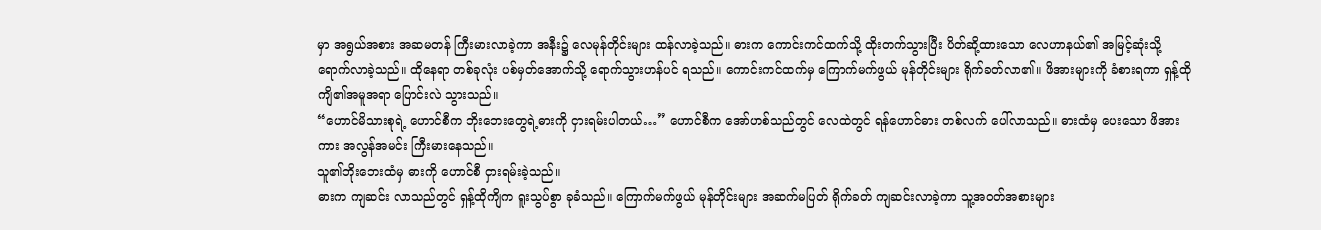မှာ အရွယ်အစား အဆမတန် ကြီးမားလာခဲ့ကာ အနီး၌ လေမုန်တိုင်းများ ထန်လာခဲ့သည်။ ဓားက ကောင်းကင်ထက်သို့ ထိုးတက်သွားပြီး ပိတ်ဆို့ထားသော လေဟာနယ်၏ အမြင့်ဆုံးသို့ ရောက်လာခဲ့သည်။ ထိုနေရာ တစ်ခုလုံး ပစ်မှတ်အောက်သို့ ရောက်သွားဟန်ပင် ရသည်။ ကောင်းကင်ထက်မှ ကြောက်မက်ဖွယ် မုန်တိုင်းများ ရိုက်ခတ်လာ၏။ ဖိအားများကို ခံစားရကာ ရှန့်ထိုကျိ၏အမူအရာ ပြောင်းလဲ သွားသည်။
“ဟောင်မိသားစုရဲ့ ဟောင်စီက ဘိုးဘေးတွေရဲ့ဓားကို ငှားရမ်းပါတယ်…” ဟောင်စီက အော်ဟစ်သည်တွင် လေထဲတွင် ရန်ဟောင်ဓား တစ်လက် ပေါ်လာသည်။ ဓားထံမှ ပေးသော ဖိအားကား အလွန်အမင်း ကြီးမားနေသည်။
သူ၏ဘိုးဘေးထံမှ ဓားကို ဟောင်စီ ငှားရမ်းခဲ့သည်။
ဓားက ကျဆင်း လာသည်တွင် ရှန့်ထိုကျိက ရူးသွပ်စွာ ခုခံသည်။ ကြောက်မက်ဖွယ် မုန်တိုင်းများ အဆက်မပြတ် ရိုက်ခတ် ကျဆင်းလာခဲ့ကာ သူ့အဝတ်အစားများ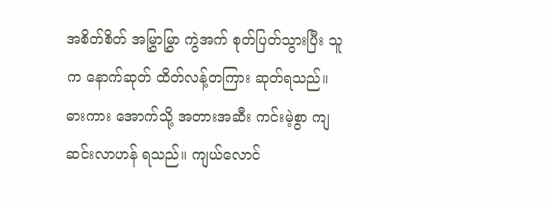အစိတ်စိတ် အမြွှာမြွှာ ကွဲအက် စုတ်ပြတ်သွားပြီး သူက နောက်ဆုတ် ထိတ်လန့်တကြား ဆုတ်ရသည်။
ဓားကား အောက်သို့ အတားအဆီး ကင်းမဲ့စွာ ကျဆင်းလာဟန် ရသည်။ ကျယ်လောင်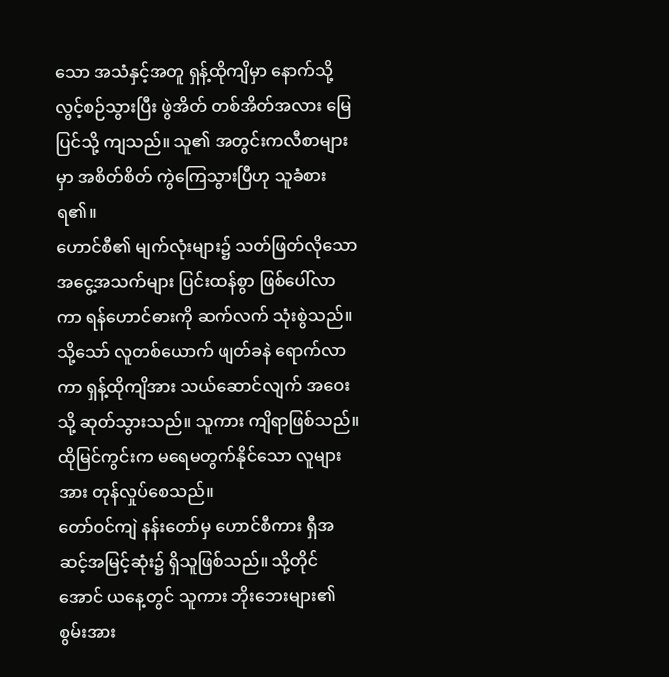သော အသံနှင့်အတူ ရှန့်ထိုကျိမှာ နောက်သို့ လွင့်စဉ်သွားပြီး ဖွဲအိတ် တစ်အိတ်အလား မြေပြင်သို့ ကျသည်။ သူ၏ အတွင်းကလီစာများမှာ အစိတ်စိတ် ကွဲကြေသွားပြီဟု သူခံစားရ၏။
ဟောင်စီ၏ မျက်လုံးများ၌ သတ်ဖြတ်လိုသော အငွေ့အသက်များ ပြင်းထန်စွာ ဖြစ်ပေါ်လာကာ ရန်ဟောင်ဓားကို ဆက်လက် သုံးစွဲသည်။ သို့သော် လူတစ်ယောက် ဖျတ်ခနဲ ရောက်လာကာ ရှန့်ထိုကျိအား သယ်ဆောင်လျက် အဝေးသို့ ဆုတ်သွားသည်။ သူကား ကျိရာဖြစ်သည်။
ထိုမြင်ကွင်းက မရေမတွက်နိုင်သော လူများအား တုန်လှုပ်စေသည်။
တော်ဝင်ကျဲ နန်းတော်မှ ဟောင်စီကား ရှီအဆင့်အမြင့်ဆုံး၌ ရှိသူဖြစ်သည်။ သို့တိုင်အောင် ယနေ့တွင် သူကား ဘိုးဘေးများ၏ စွမ်းအား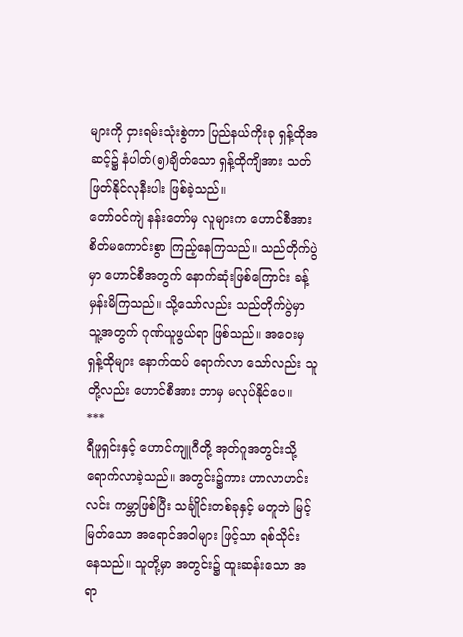များကို ငှားရမ်းသုံးစွဲကာ ပြည်နယ်ကိုးခု ရှန့်ထိုအဆင့်၌ နံပါတ်(၅)ချိတ်သော ရှန့်ထိုကျိအား သတ်ဖြတ်နိုင်လုနီးပါး ဖြစ်ခဲ့သည်။
တော်ဝင်ကျဲ နန်းတော်မှ လူများက ဟောင်စီအား စိတ်မကောင်းစွာ ကြည့်နေကြသည်။ သည်တိုက်ပွဲမှာ ဟောင်စီအတွက် နောက်ဆုံးဖြစ်ကြောင်း ခန့်မှန်းမိကြသည်။ သို့သော်လည်း သည်တိုက်ပွဲမှာ သူ့အတွက် ဂုဏ်ယူဖွယ်ရာ ဖြစ်သည်။ အဝေးမှ ရှန့်ထိုများ နောက်ထပ် ရောက်လာ သော်လည်း သူတို့လည်း ဟောင်စီအား ဘာမှ မလုပ်နိုင်ပေ။
***
ရီဖူရှင်းနှင့် ဟောင်ကျူဂီတို့ အုတ်ဂူအတွင်းသို့ ရောက်လာခဲ့သည်။ အတွင်း၌ကား ဟာလာဟင်းလင်း ကမ္ဘာဖြစ်ပြီး သင်္ချိုင်းတစ်ခုနှင့် မတူဘဲ မြင့်မြတ်သော အရောင်အဝါများ ဖြင့်သာ ရစ်သိုင်း နေသည်။ သူတို့မှာ အတွင်း၌ ထူးဆန်းသော အရာ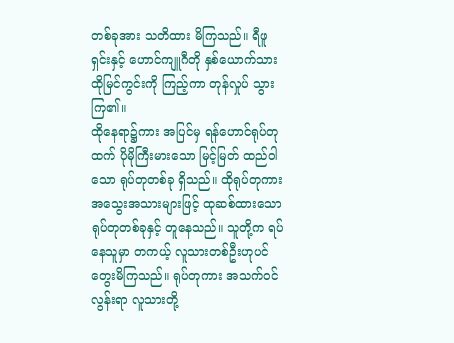တစ်ခုအား သတိထား မိကြသည်။ ရီဖူရှင်းနှင့် ဟောင်ကျူဂီတို နှစ်ယောက်သား ထိုမြင်ကွင်းကို ကြည့်ကာ တုန်လှုပ် သွားကြ၏။
ထိုနေရာ၌ကား အပြင်မှ ရန်ဟောင်ရုပ်တုထက် ပိုမိုကြီးမားသော မြင့်မြတ် ထည်ဝါသော ရုပ်တုတစ်ခု ရှိသည်။ ထိုရုပ်တုကား အသွေးအသားများဖြင့် ထုဆစ်ထားသော ရုပ်တုတစ်ခုနှင့် တူနေသည်။ သူတို့က ရပ်နေသူမှာ တကယ့် လူသားတစ်ဦးဟုပင် တွေးမိကြသည်။ ရုပ်တုကား အသက်ဝင်လွန်းရာ လူသားတို့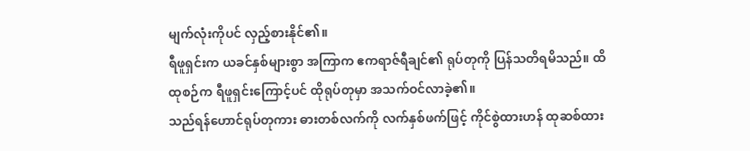မျက်လုံးကိုပင် လှည့်စားနိုင်၏။
ရီဖူရှင်းက ယခင်နှစ်များစွာ အကြာက ဧကရာဇ်ရီချင်၏ ရုပ်တုကို ပြန်သတိရမိသည်။ ထိထုစဉ်က ရီဖူရှင်းကြောင့်ပင် ထိုရုပ်တုမှာ အသက်ဝင်လာခဲ့၏။
သည်ရန်ဟောင်ရုပ်တုကား ဓားတစ်လက်ကို လက်နှစ်ဖက်ဖြင့် ကိုင်စွဲထားဟန် ထုဆစ်ထား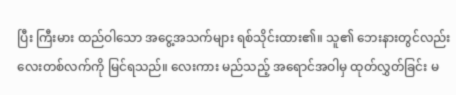ပြီး ကြီးမား ထည်ဝါသော အငွေ့အသက်များ ရစ်သိုင်းထား၏။ သူ၏ ဘေးနားတွင်လည်း လေးတစ်လက်ကို မြင်ရသည်။ လေးကား မည်သည့် အရောင်အဝါမှ ထုတ်လွှတ်ခြင်း မ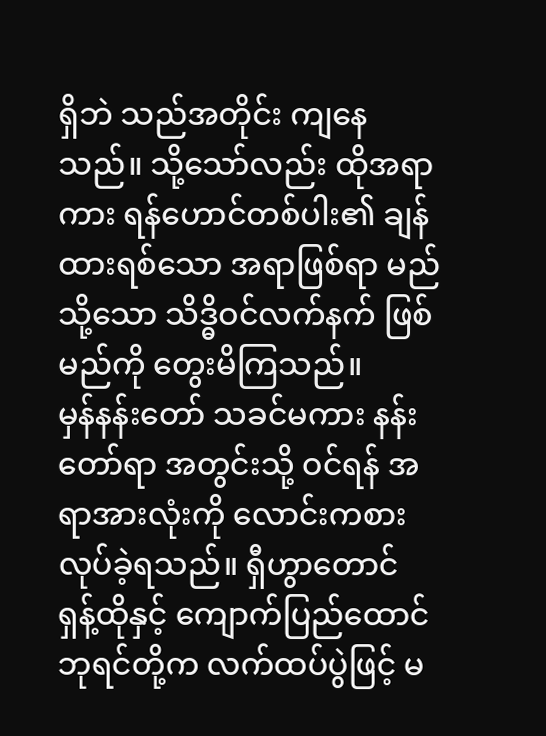ရှိဘဲ သည်အတိုင်း ကျနေသည်။ သို့သော်လည်း ထိုအရာကား ရန်ဟောင်တစ်ပါး၏ ချန်ထားရစ်သော အရာဖြစ်ရာ မည်သို့သော သိဒ္ဓိဝင်လက်နက် ဖြစ်မည်ကို တွေးမိကြသည်။
မှန်နန်းတော် သခင်မကား နန်းတော်ရာ အတွင်းသို့ ဝင်ရန် အရာအားလုံးကို လောင်းကစား လုပ်ခဲ့ရသည်။ ရှီဟွာတောင် ရှန့်ထိုနှင့် ကျောက်ပြည်ထောင် ဘုရင်တို့က လက်ထပ်ပွဲဖြင့် မ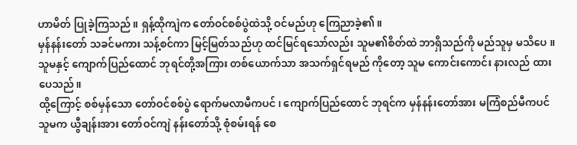ဟာမိတ် ပြုခဲ့ကြသည်။ ရှန့်ထိုကျဲက တော်ဝင်စစ်ပွဲထဲသို့ ဝင်မည်ဟု ကြေညာခဲ့၏။
မှန်နန်းတော် သခင်မကား သန့်စင်ကာ မြင့်မြတ်သည်ဟု ထင်မြင်ရသော်လည်း သူမ၏စိတ်ထဲ ဘာရှိသည်ကို မည်သူမှ မသိပေ။ သူမနှင့် ကျောက်ပြည်ထောင် ဘုရင်တို့အကြား တစ်ယောက်သာ အသက်ရှင်ရမည် ကိုတော့ သူမ ကောင်းကောင်း နားလည် ထားပေသည်။
ထို့ကြောင့် စစ်မှန်သော တော်ဝင်စစ်ပွဲ ရောက်မလာမီကပင်၊ ကျောက်ပြည်ထောင် ဘုရင်က မှန်နန်းတော်အား မကြံစည်မီကပင် သူမက ယွီချန်းအား တော်ဝင်ကျဲ နန်းတော်သို့ စုံစမ်းရန် စေ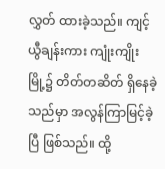လွှတ် ထားခဲ့သည်။ ကျင့်ယွီချန်းကား ကျုံးကျိုးမြို့၌ တိတ်တဆိတ် ရှိနေခဲ့သည်မှာ အလွန်ကြာမြင့်ခဲ့ပြီ ဖြစ်သည်။ ထို့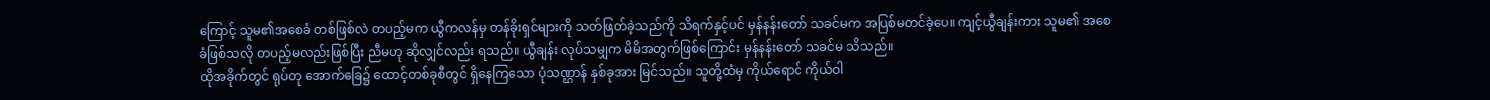ကြောင့် သူမ၏အစေခံ တစ်ဖြစ်လဲ တပည့်မက ယွီကလန်မှ တန်ခိုးရှင်များကို သတ်ဖြတ်ခဲ့သည်ကို သိရက်နှင့်ပင် မှန်နန်းတော် သခင်မက အပြစ်မတင်ခဲ့ပေ။ ကျင့်ယွီချန်းကား သူမ၏ အစေခံဖြစ်သလို တပည့်မလည်းဖြစ်ပြီး ညီမဟု ဆိုလျှင်လည်း ရသည်။ ယွီချန်း လုပ်သမျှက မိမိအတွက်ဖြစ်ကြောင်း မှန်နန်းတော် သခင်မ သိသည်။
ထိုအခိုက်တွင် ရုပ်တု အောက်ခြေ၌ ထောင့်တစ်ခုစီတွင် ရှိနေကြသော ပုံသဏ္ဌာန် နှစ်ခုအား မြင်သည်။ သူတို့ထံမှ ကိုယ်ရောင် ကိုယ်ဝါ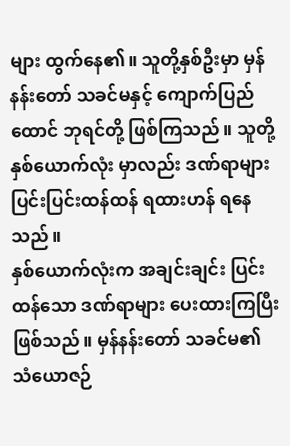များ ထွက်နေ၏။ သူတို့နှစ်ဦးမှာ မှန်နန်းတော် သခင်မနှင့် ကျောက်ပြည်ထောင် ဘုရင်တို့ ဖြစ်ကြသည်။ သူတို့ နှစ်ယောက်လုံး မှာလည်း ဒဏ်ရာများ ပြင်းပြင်းထန်ထန် ရထားဟန် ရနေသည်။
နှစ်ယောက်လုံးက အချင်းချင်း ပြင်းထန်သော ဒဏ်ရာများ ပေးထားကြပြီး ဖြစ်သည်။ မှန်နန်းတော် သခင်မ၏ သံယောဇဉ်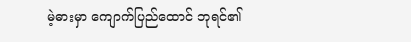မဲ့ဓားမှာ ကျောက်ပြည်ထောင် ဘုရင်၏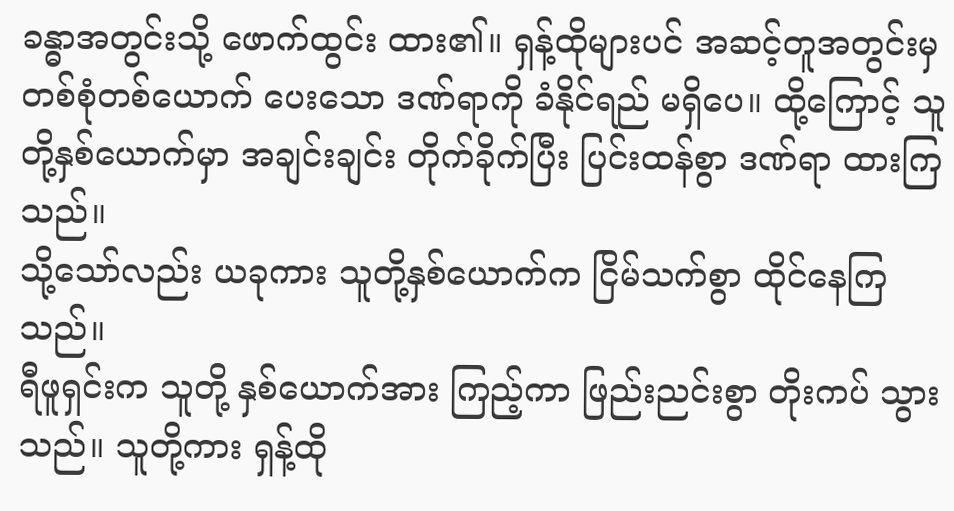ခန္ဓာအတွင်းသို့ ဖောက်ထွင်း ထား၏။ ရှန့်ထိုများပင် အဆင့်တူအတွင်းမှ တစ်စုံတစ်ယောက် ပေးသော ဒဏ်ရာကို ခံနိုင်ရည် မရှိပေ။ ထို့ကြောင့် သူတို့နှစ်ယောက်မှာ အချင်းချင်း တိုက်ခိုက်ပြီး ပြင်းထန်စွာ ဒဏ်ရာ ထားကြသည်။
သို့သော်လည်း ယခုကား သူတို့နှစ်ယောက်က ငြိမ်သက်စွာ ထိုင်နေကြသည်။
ရီဖူရှင်းက သူတို့ နှစ်ယောက်အား ကြည့်ကာ ဖြည်းညင်းစွာ တိုးကပ် သွားသည်။ သူတို့ကား ရှန့်ထို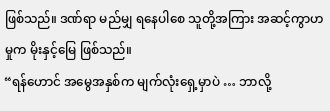ဖြစ်သည်။ ဒဏ်ရာ မည်မျှ ရနေပါစေ သူတို့အကြား အဆင့်ကွာဟမှုက မိုးနှင့်မြေ ဖြစ်သည်။
“ရန်ဟောင် အမွေအနှစ်က မျက်လုံးရှေ့မှာပဲ … ဘာလို့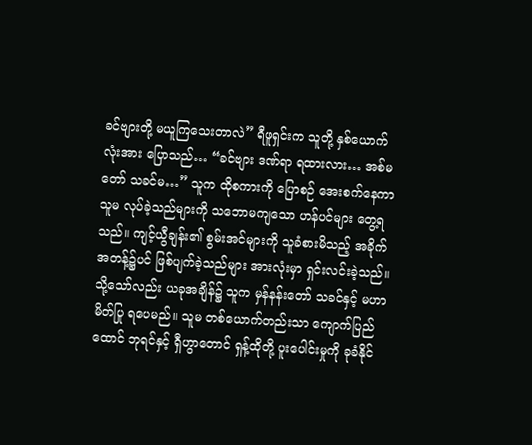ခင်ဗျားတို့ မယူကြသေးတာလဲ” ရီဖူရှင်းက သူတို့ နှစ်ယောက်လုံးအား ပြောသည်… “ခင်ဗျား ဒဏ်ရာ ရထားလား… အစ်မတော် သခင်မ…” သူက ထိုစကားကို ပြောစဉ် အေးစက်နေကာ သူမ လုပ်ခဲ့သည်များကို သဘောမကျသော ဟန်ပင်များ တွေ့ရသည်။ ကျင့်ယွီချန်း၏ စွမ်းအင်များကို သူခံစားမိသည့် အခိုက်အတန့်၌ပင် ဖြစ်ပျက်ခဲ့သည်များ အားလုံးမှာ ရှင်းလင်းခဲ့သည်။ သို့သော်လည်း ယခုအချိန်၌ သူက မှန်နန်းတော် သခင်နှင့် မဟာမိတ်ပြု ရပေမည်။ သူမ တစ်ယောက်တည်းသာ ကျောက်ပြည်ထောင် ဘုရင်နှင့် ရှီဟွာတောင် ရှန့်ထိုတို့ ပူးပေါင်းမှုကို ခုခံနိုင်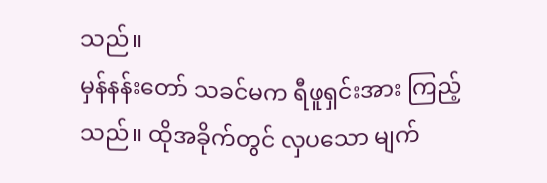သည်။
မှန်နန်းတော် သခင်မက ရီဖူရှင်းအား ကြည့်သည်။ ထိုအခိုက်တွင် လှပသော မျက်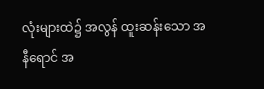လုံးများထဲ၌ အလွန် ထူးဆန်းသော အနီရောင် အ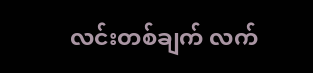လင်းတစ်ချက် လက်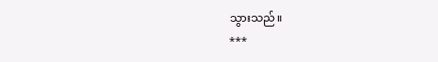သွားသည်။
***